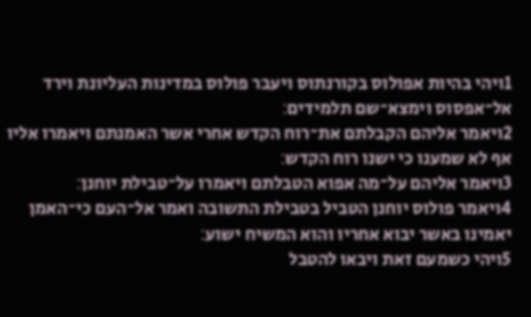1ויהי בהיות אפולוס בקורנתוס ויעבר פולוס במדינות העליונת וירד אל־אפסוס וימצא־שם תלמידים׃
2ויאמר אליהם הקבלתם את־רוח הקדש אחרי אשר האמנתם ויאמרו אליו אף לא שמענו כי ישנו רוח הקדש׃
3ויאמר אליהם על־מה אפוא הטבלתם ויאמרו על־טבילת יוחנן׃
4ויאמר פולוס יוחנן הטביל בטבילת התשובה ואמר אל־העם כי־האמן יאמינו באשר יבוא אחריו והוא המשיח ישוע׃
5ויהי כשמעם זאת ויבאו להטבל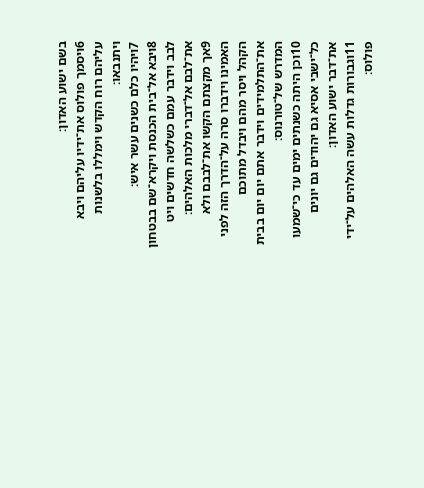בשם ישוע האדון׃
6ויסמך פולוס את־ידיו עליהם ויבא עליהם רוח הקדש וימללו בלשנות ויתנבאו׃
7ויהיו כלם כשנים עשר איש׃
8ויבא אל־בית הכנסת ויקרא־שם בבטחון לבב וידבר עמם כשלשה חדשים ויט את־לבם אל־דברי מלכות האלהים׃
9אך מקצתם הקשו את־לבבם ולא האמינו וידברו סרה על־הדרך הזה לפני הקהל ויסר מהם ויבדל מתוכם את־התלמידים וידבר אתם יום יום בבית המדרש של־טורנוס׃
10וכן היתה כשנתים ימים עד כי־שמעו כל־ישבי אסיא גם יהודים גם יונים את־דבר ישוע האדון׃
11וגבורות גדלות עשה האלהים על־ידי פולוס׃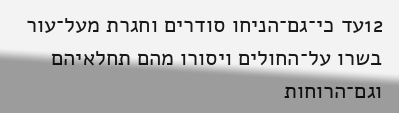12עד כי־גם־הניחו סודרים וחגרת מעל־עור בשרו על־החולים ויסורו מהם תחלאיהם וגם־הרוחות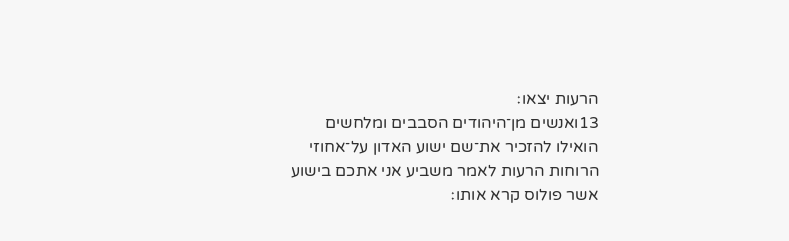הרעות יצאו׃
13ואנשים מן־היהודים הסבבים ומלחשים הואילו להזכיר את־שם ישוע האדון על־אחוזי הרוחות הרעות לאמר משביע אני אתכם בישוע אשר פולוס קרא אותו׃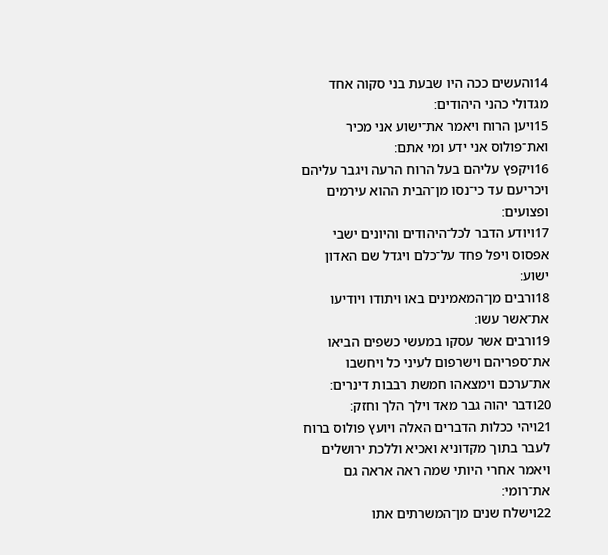14והעשים ככה היו שבעת בני סקוה אחד מגדולי כהני היהודים׃
15ויען הרוח ויאמר את־ישוע אני מכיר ואת־פולוס אני ידע ומי אתם׃
16ויקפץ עליהם בעל הרוח הרעה ויגבר עליהם ויכריעם עד כי־נסו מן־הבית ההוא עירמים ופצועים׃
17ויודע הדבר לכל־היהודים והיונים ישבי אפסוס ויפל פחד על־כלם ויגדל שם האדון ישוע׃
18ורבים מן־המאמינים באו ויתודו ויודיעו את־אשר עשו׃
19ורבים אשר עסקו במעשי כשפים הביאו את־ספריהם וישרפום לעיני כל ויחשבו את־ערכם וימצאהו חמשת רבבות דינרים׃
20ודבר יהוה גבר מאד וילך הלך וחזק׃
21ויהי ככלות הדברים האלה ויועץ פולוס ברוח לעבר בתוך מקדוניא ואכיא וללכת ירושלים ויאמר אחרי היותי שמה ראה אראה גם את־רומי׃
22וישלח שנים מן־המשרתים אתו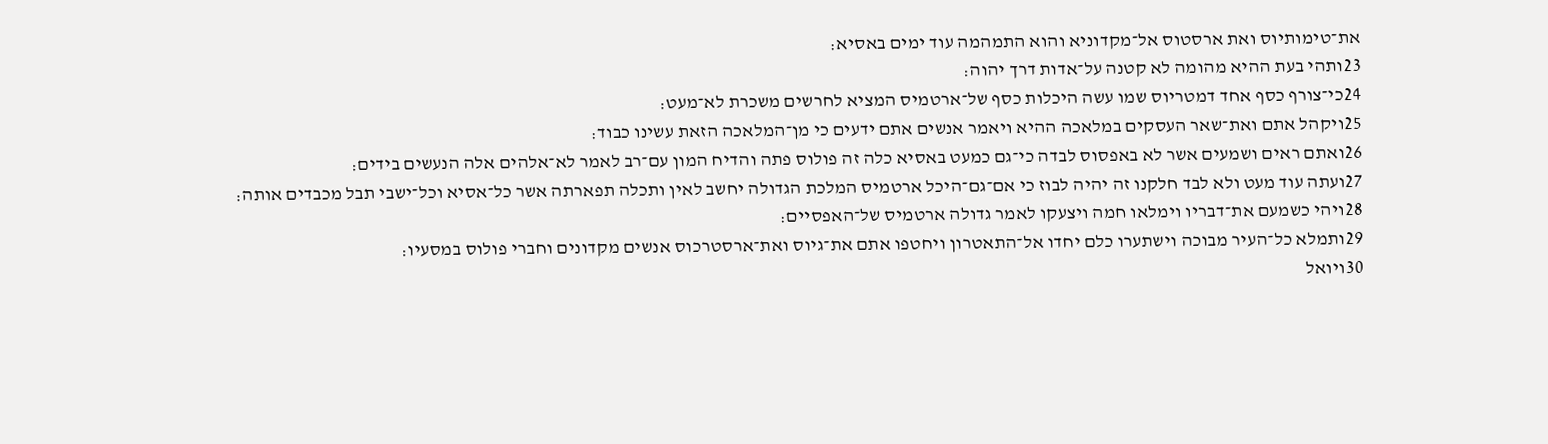את־טימותיוס ואת ארסטוס אל־מקדוניא והוא התמהמה עוד ימים באסיא׃
23ותהי בעת ההיא מהומה לא קטנה על־אדות דרך יהוה׃
24כי־צורף כסף אחד דמטריוס שמו עשה היכלות כסף של־ארטמיס המציא לחרשים משכרת לא־מעט׃
25ויקהל אתם ואת־שאר העסקים במלאכה ההיא ויאמר אנשים אתם ידעים כי מן־המלאכה הזאת עשינו כבוד׃
26ואתם ראים ושמעים אשר לא באפסוס לבדה כי־גם כמעט באסיא כלה זה פולוס פתה והדיח המון עם־רב לאמר לא־אלהים אלה הנעשים בידים׃
27ועתה עוד מעט ולא לבד חלקנו זה יהיה לבוז כי אם־גם־היכל ארטמיס המלכת הגדולה יחשב לאין ותכלה תפארתה אשר כל־אסיא וכל־ישבי תבל מכבדים אותה׃
28ויהי כשמעם את־דבריו וימלאו חמה ויצעקו לאמר גדולה ארטמיס של־האפסיים׃
29ותמלא כל־העיר מבוכה וישתערו כלם יחדו אל־התאטרון ויחטפו אתם את־גיוס ואת־ארסטרכוס אנשים מקדונים וחברי פולוס במסעיו׃
30ויואל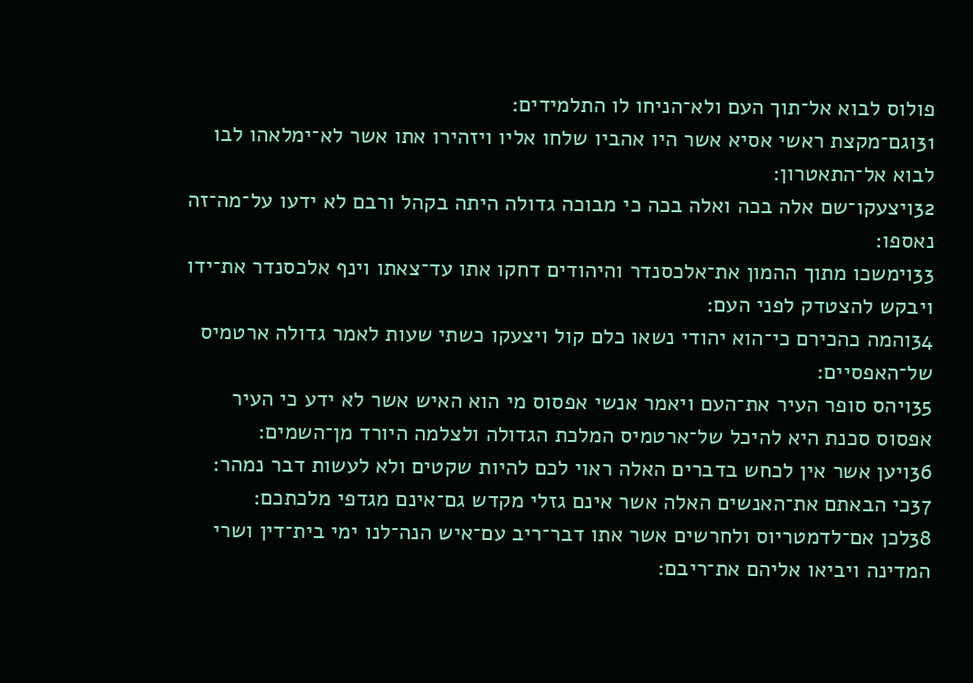פולוס לבוא אל־תוך העם ולא־הניחו לו התלמידים׃
31וגם־מקצת ראשי אסיא אשר היו אהביו שלחו אליו ויזהירו אתו אשר לא־ימלאהו לבו לבוא אל־התאטרון׃
32ויצעקו־שם אלה בכה ואלה בכה כי מבוכה גדולה היתה בקהל ורבם לא ידעו על־מה־זה נאספו׃
33וימשכו מתוך ההמון את־אלכסנדר והיהודים דחקו אתו עד־צאתו וינף אלכסנדר את־ידו ויבקש להצטדק לפני העם׃
34והמה כהכירם כי־הוא יהודי נשאו כלם קול ויצעקו כשתי שעות לאמר גדולה ארטמיס של־האפסיים׃
35ויהס סופר העיר את־העם ויאמר אנשי אפסוס מי הוא האיש אשר לא ידע כי העיר אפסוס סכנת היא להיכל של־ארטמיס המלכת הגדולה ולצלמה היורד מן־השמים׃
36ויען אשר אין לכחש בדברים האלה ראוי לכם להיות שקטים ולא לעשות דבר נמהר׃
37כי הבאתם את־האנשים האלה אשר אינם גזלי מקדש גם־אינם מגדפי מלכתכם׃
38לכן אם־לדמטריוס ולחרשים אשר אתו דבר־ריב עם־איש הנה־לנו ימי בית־דין ושרי המדינה ויביאו אליהם את־ריבם׃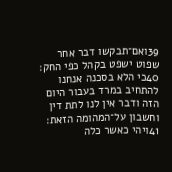39ואם־תבקשו דבר אחר שפוט ישפט בקהל כפי החק׃
40כי הלא בסכנה אנחנו להתחיב במרד בעבור היום הזה ודבר אין לנו לתת דין וחשבון על־המהומה הזאת׃
41ויהי כאשר כלה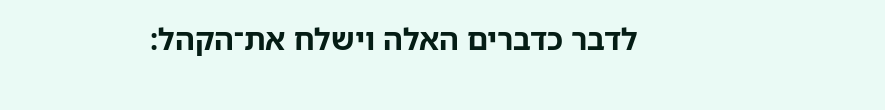לדבר כדברים האלה וישלח את־הקהל׃